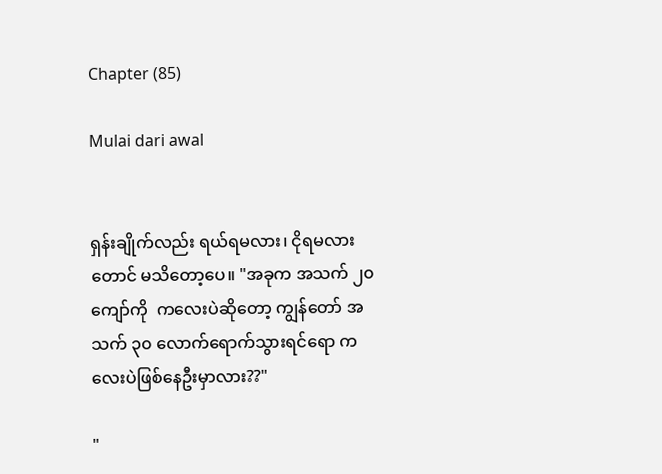Chapter (85)

Mulai dari awal


ရှန်းချိုက်လည်း ရယ်ရမလား၊ ငိုရမလားတောင် မသိတော့ပေ။ "အခုက အသက် ၂၀ ကျော်ကို  ကလေးပဲဆိုတော့ ကျွန်တော် အသက် ၃၀ လောက်ရောက်သွားရင်ရော ကလေးပဲဖြစ်နေဦးမှာလား??"

"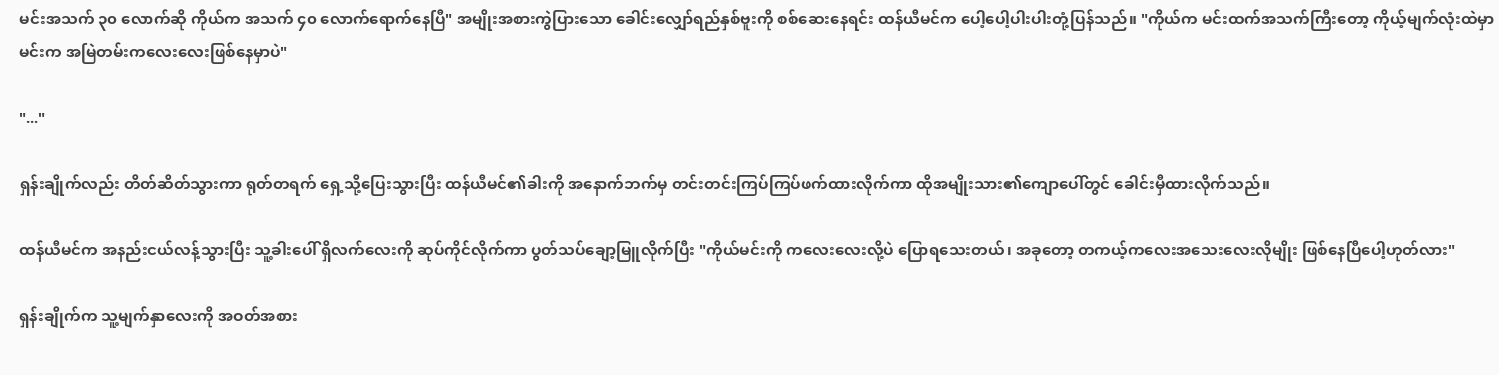မင်းအသက် ၃၀ လောက်ဆို ကိုယ်က အသက် ၄၀ လောက်ရောက်နေပြီ" အမျိုးအစားကွဲပြားသော ခေါင်းလျှော်ရည်နှစ်ဗူးကို စစ်ဆေးနေရင်း ထန်ယီမင်က ပေါ့ပေါ့ပါးပါးတုံ့ပြန်သည်။ "ကိုယ်က မင်းထက်အသက်ကြီးတော့ ကိုယ့်မျက်လုံးထဲမှာ မင်းက အမြဲတမ်းကလေးလေးဖြစ်နေမှာပဲ"

"..."

ရှန်းချိုက်လည်း တိတ်ဆိတ်သွားကာ ရုတ်တရက် ရှေ့သို့ပြေးသွားပြီး ထန်ယီမင်၏ခါးကို အနောက်ဘက်မှ တင်းတင်းကြပ်ကြပ်ဖက်ထားလိုက်ကာ ထိုအမျိုးသား၏ကျောပေါ်တွင် ခေါင်းမှီထားလိုက်သည်။

ထန်ယီမင်က အနည်းငယ်လန့်သွားပြီး သူ့ခါးပေါ် ရှိလက်လေးကို ဆုပ်ကိုင်လိုက်ကာ ပွတ်သပ်ချော့မြူလိုက်ပြီး "ကိုယ်မင်းကို ကလေးလေးလို့ပဲ ပြောရသေးတယ်၊ အခုတော့ တကယ့်ကလေးအသေးလေးလိုမျိုး ဖြစ်နေပြီပေါ့ဟုတ်လား"

ရှန်းချိုက်က သူ့မျက်နှာလေးကို အဝတ်အစား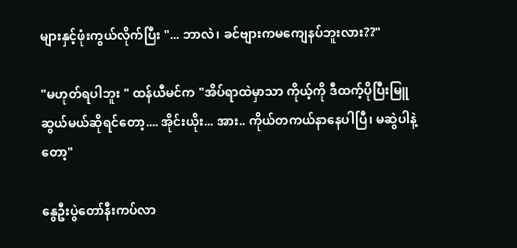များနှင့်ဖုံးကွယ်လိုက်ပြီး "... ဘာလဲ၊ ခင်ဗျားကမကျေနပ်ဘူးလား??"

"မဟုတ်ရပါဘူး " ထန်ယီမင်က "အိပ်ရာထဲမှာသာ ကိုယ့်ကို ဒီထက့်ပိုပြီးမြူဆွယ်မယ်ဆိုရင်တော့.... အိုင်းယိုး... အား.. ကိုယ်တကယ်နာနေပါပြီ၊ မဆွဲပါနဲ့တော့"

နွေဦးပွဲတော်နီးကပ်လာ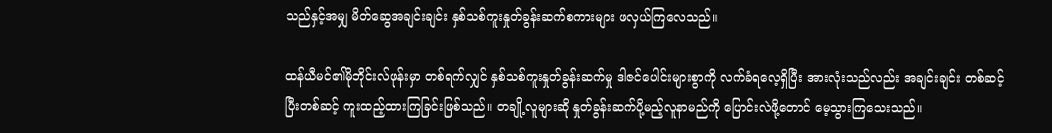သည်နှင့်အမျှ မိတ်ဆွေအချင်းချင်း နှစ်သစ်ကူးနှုတ်ခွန်းဆက်စကားများ ဖလှယ်ကြလေသည်။

ထန်ယီမင်၏မိုဘိုင်းလ်ဖုန်းမှာ တစ်ရက်လျှင် နှစ်သစ်ကူးနှုတ်ခွန်းဆက်မှု ဒါဇင်ပေါင်းများစွာကို လက်ခံရလေ့ရှိပြီး အားလုံးသည်လည်း အချင်းချင်း တစ်ဆင့်ပြီးတစ်ဆင့် ကူးထည့်ထားကြခြင်းဖြစ်သည်။ တချို့လူများဆို နှုတ်ခွန်းဆက်ပို့မည့်လူနာမည်ကို ပြောင်းလဲဖို့တောင် မေ့သွားကြသေးသည်။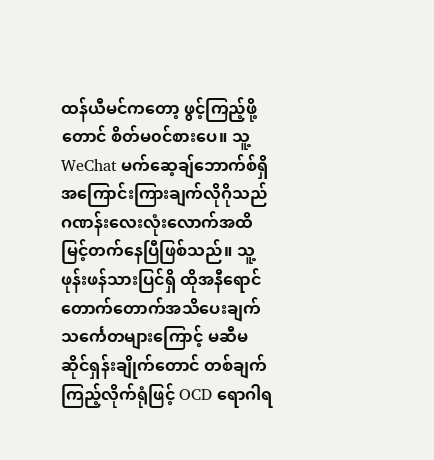ထန်ယီမင်ကတော့ ဖွင့်ကြည့်ဖို့တောင် စိတ်မ၀င်စားပေ။ သူ့ WeChat မက်ဆေ့ချ်ဘောက်စ်ရှိ အကြောင်းကြားချက်လိုဂိုသည် ဂဏန်းလေးလုံးလောက်အထိ မြင့်တက်နေပြီဖြစ်သည်။ သူ့ဖုန်းဖန်သားပြင်ရှိ ထိုအနီရောင်တောက်တောက်အသိပေးချက်သင်္ကေတများကြောင့် မဆီမဆိုင်ရှန်းချိုက်တောင် တစ်ချက်ကြည့်လိုက်ရုံဖြင့် OCD ရောဂါရ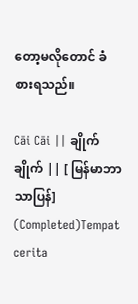တော့မလိုတောင် ခံစားရသည်။

Cāi Cāi || ချိုက်ချိုက် || [ မြန်မာဘာသာပြန်] (Completed)Tempat cerita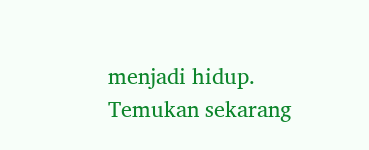menjadi hidup. Temukan sekarang